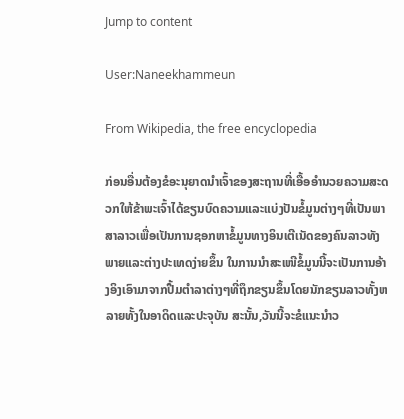Jump to content

User:Naneekhammeun

From Wikipedia, the free encyclopedia

ກ່ອນອື່ນຕ້ອງຂໍອະນຸຍາດນຳເຈົ້າຂອງສະຖານທີ່ເອື້ອອຳນວຍຄວາມສະດວກໃຫ້ຂ້າພະເຈົ້າໄດ້ຂຽນບົດຄວາມແລະແບ່ງປັນຂໍ້ມູນຕ່າງໆທີ່ເປັນພາສາລາວເພື່ອເປັນການຊອກຫາຂໍ້ມູນທາງອິນເຕີເນັດຂອງຄົນລາວທັງພາຍແລະຕ່າງປະເທດງ່າຍຂຶ້ນ ໃນການນຳສະເໜີຂໍ້ມູນນີ້ຈະເປັນການອ້າງອິງເອົາມາຈາກປື້ມຕຳລາຕ່າງໆທີ່ຖຶກຂຽນຂຶ້ນໂດຍນັກຂຽນລາວທັ້ງຫລາຍທັ້ງໃນອາດິດແລະປະຈຸບັນ ສະນັ້ນ,ວັນນີ້ຈະຂໍແນະນຳວ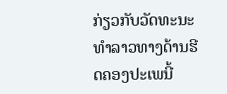ກ່ຽວກັບວັດທະນະທຳລາວທາງດ້ານຮີດຄອງປະເພນີ້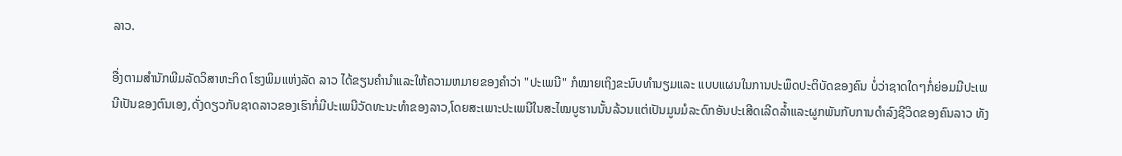ລາວ.

ອື່ງຕາມສຳນັກພີມລັດວິສາຫະກິດ ໂຮງພິມແຫ່ງລັດ ລາວ ໄດ້ຂຽນຄຳນຳແລະໃຫ້ຄວາມຫມາຍຂອງຄຳວ່າ "ປະເພນີ" ກໍໝາຍເຖິງຂະນົບທຳນຽມແລະ ແບບແຜນໃນການປະພຶດປະຕິບັດຂອງຄົນ ບໍ່ວ່າຊາດໃດໆກໍ່ຍ່ອມມີປະເພນີເປັນຂອງຕົນເອງ,ດັ່ງດຽວກັບຊາດລາວຂອງເຮົາກໍ່ມີປະເພນີວັດທະນະທຳຂອງລາວ,ໂດຍສະເພາະປະເພນີໃນສະໄໝບູຮານນັ້ນລ້ວນແຕ່ເປັນມູນມໍລະດົກອັນປະເສີດເລີດລ້ຳແລະຜູກພັນກັບການດຳລົງຊີວິດຂອງຄົນລາວ ທັງ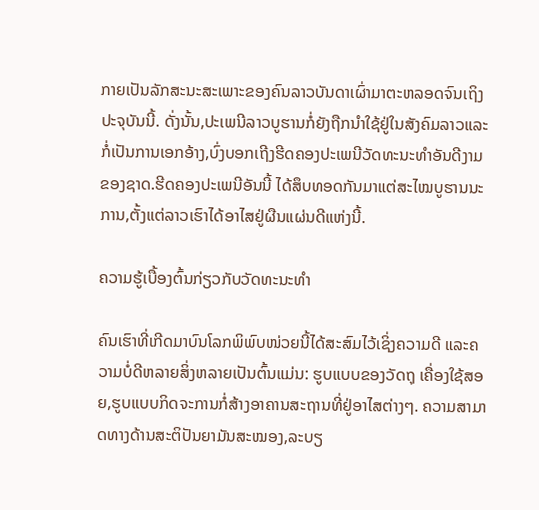ກາຍເປັນລັກສະນະສະເພາະຂອງຄົນລາວບັນດາເຜົ່າມາຕະຫລອດຈົນເຖິງປະຈຸບັນນີ້. ດັ່ງນັ້ນ,ປະເພນີລາວບູຮານກໍ່ຍັງຖືກນຳໃຊ້ຢູ່ໃນສັງຄົມລາວແລະກໍ່ເປັນການເອກອ້າງ,ບົ່ງບອກເຖີງຮີດຄອງປະເພນີວັດທະນະທຳອັນດີງາມຂອງຊາດ.ຮີດຄອງປະເພນີອັນນີ້ ໄດ້ສຶບທອດກັນມາແຕ່ສະໄໝບູຮານນະການ,ຕັ້ງແຕ່ລາວເຮົາໄດ້ອາໄສຢູ່ຜືນແຜ່ນດີແຫ່ງນີ້.

ຄວາມຮູ້ເບື້ອງຕົ້ນກ່ຽວກັບວັດທະນະທຳ

ຄົນເຮົາທີ່ເກີດມາບົນໂລກພິພົບໜ່ວຍນີ້ໄດ້ສະສົມໄວ້ເຊິ່ງຄວາມດີ ແລະຄວາມບໍ່ດີຫລາຍສິ່ງຫລາຍເປັນຕົ້ນແມ່ນ: ຮູບແບບຂອງວັດຖຸ ເຄື່ອງໃຊ້ສອຍ,ຮູບແບບກິດຈະການກໍ່ສ້າງອາຄານສະຖານທີ່ຢູ່ອາໄສຕ່າງໆ. ຄວາມສາມາດທາງດ້ານສະຕິປັນຍາມັນສະໝອງ,ລະບຽ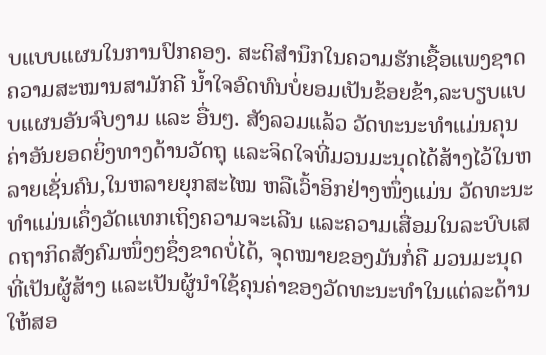ບແບບແຜນໃນການປົກຄອງ. ສະຕິສຳນຶກໃນຄວາມຮັກເຊື້ອແພງຊາດຄວາມສະໝານສາມັກຄີ ນ້ຳໃຈອົດທົນບໍ່ຍອມເປັນຂ້ອຍຂ້າ,ລະບຽບແບບແຜນອັນຈົບງາມ ແລະ ອື່ນໆ. ສັງລວມແລ້ວ ວັດທະນະທຳແມ່ນຄຸນຄ່າອັນຍອດຍິ່ງທາງດ້ານວັດຖຸ ແລະຈິດໃຈທີ່ມວນມະນຸດໄດ້ສ້າງໄວ້ໃນຫລາຍເຊັ່ນຄົນ,ໃນຫລາຍຍຸກສະໄໝ ຫລືເວົ້າອິກຢ່າງໜຶ່ງແມ່ນ ວັດທະນະທຳແມ່ນເຄຶ່ງວັດແທກເຖິງຄວາມຈະເລີນ ແລະຄວາມເສື່ອມໃນລະບົບເສດຖາກິດສັງຄົມໜຶ່ງໆຊຶ່ງຂາດບໍ່ໄດ້, ຈຸດໝາຍຂອງມັນກໍ່ຄື ມວນມະນຸດທີ່ເປັນຜູ້ສ້າງ ແລະເປັນຜູ້ນຳໃຊ້ຄຸນຄ່າຂອງວັດທະນະທຳໃນແຕ່ລະດ້ານ ໃຫ້ສອ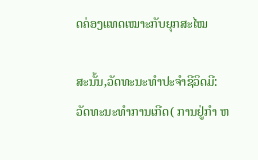ດຄ່ອງແທດເໝາະກັບຍຸກສະໄໝ

ສະນັ້ນ,ວັດທະນະທຳປະຈຳຊີວິດມີ: ວັດທະນະທຳການເກີດ( ການຢູ່ກຳ ຫ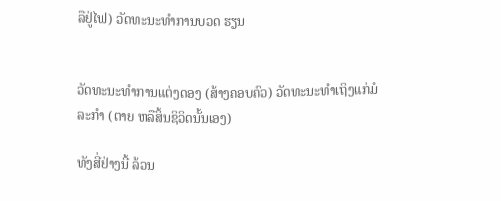ລືຢູ່ໄຟ) ວັດທະນະທຳການບວດ ຮຽນ


ວັດທະນະທຳການແຕ່ງດອງ (ສ້າງຄອບຄົວ) ວັດທະນະທຳເຖິງແກ່ມໍລະກຳ (ຕາຍ ຫລືສິ້ນຊິວິດນັ້ນເອງ)

ທັງສີ່ຢ່າງນີ້ ລ້ວນ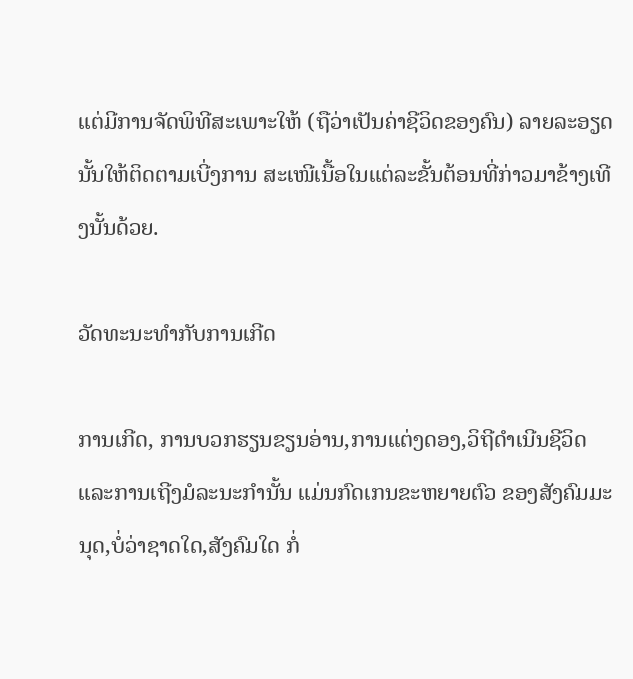ແຕ່ມີການຈັດພິທີສະເພາະໃຫ້ (ຖືວ່າເປັນຄ່າຊີວິດຂອງຄົນ) ລາຍລະອຽດນັ້ນໃຫ້ຕິດຕາມເບີ່ງການ ສະເໜີເນື້ອໃນແຕ່ລະຂັ້ນຕ້ອນທີ່ກ່າວມາຂ້າງເທີງນັ້ນດ້ວຍ.

ວັດທະນະທຳກັບການເກີດ

ການເກີດ, ການບວກຮຽນຂຽນອ່ານ,ການແຕ່ງດອງ,ວິຖີດຳເນີນຊີວິດ ແລະການເຖີງມໍລະນະກຳນັ້ນ ແມ່ນກົດເກນຂະຫຍາຍຕົວ ຂອງສັງຄົມມະນຸດ,ບໍ່ວ່າຊາດໃດ,ສັງຄົມໃດ ກໍ່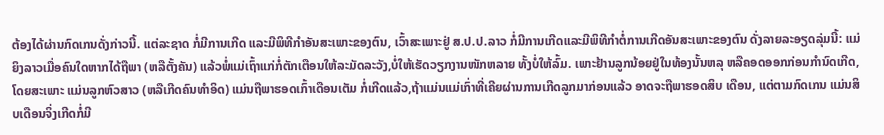ຕ້ອງໄດ້ຜ່ານກົດເກນດັ່ງກ່າວນີ້. ແຕ່ລະຊາດ ກໍ່ມີການເກີດ ແລະມີພິທີກຳອັນສະເພາະຂອງຕົນ, ເວົ້າສະເພາະຢູ່ ສ.ປ.ປ.ລາວ ກໍ່ມີການເກີດແລະມີພິທີກຳຕໍ່ການເກີດອັນສະເພາະຂອງຕົນ ດັ່ງລາຍລະອຽດລຸ່ມນີ້: ແມ່ຍິງລາວເມື່ອຄົນໃດຫາກໄດ້ຖືພາ (ຫລືຕັ້ງຄັນ) ແລ້ວພໍ່ແມ່ເຖົ້າແກ່ກໍ່ຕັກເຕືອນໃຫ້ລະມັດລະວັງ,ບໍ່ໃຫ້ເຮັດວຽກງານໜັກຫລາຍ ທັ້ງບໍ່ໃຫ້ລົ້ມ. ເພາະຢ້ານລູກນ້ອຍຢູ່ໃນທ້ອງນັ້ນຫລຸ ຫລືຄອດອອກກ່ອນກຳນົດເກີດ,ໂດຍສະເພາະ ແມ່ນລູກຫົວສາວ (ຫລືເກີດຄົນທຳອິດ) ແມ່ນຖືພາຮອດເກົ້າເດືອນເຕັມ ກໍ່ເກີດແລ້ວ,ຖ້າແມ່ນແມ່ເກົ່າທີ່ເຄີຍຜ່ານການເກີດລູກມາກ່ອນແລ້ວ ອາດຈະຖືພາຮອດສິບ ເດືອນ, ແຕ່ຕາມກົດເກນ ແມ່ນສິບເດືອນຈິ່ງເກີດກໍ່ມີ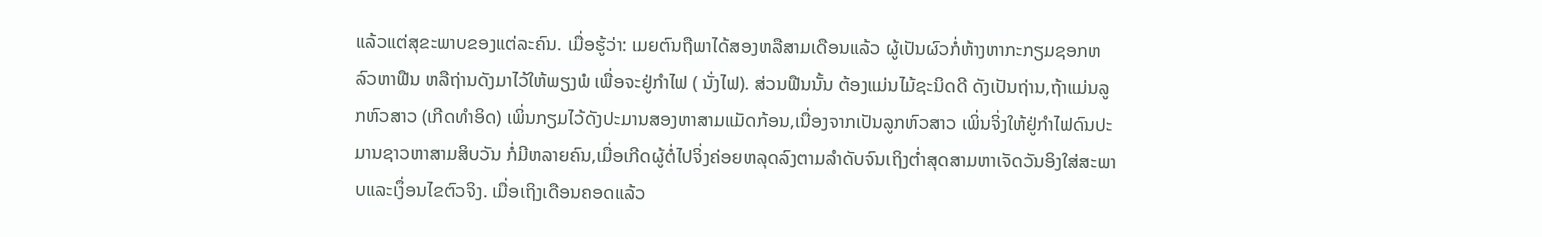ແລ້ວແຕ່ສຸຂະພາບຂອງແຕ່ລະຄົນ. ເມື່ອຮູ້ວ່າ: ເມຍຕົນຖືພາໄດ້ສອງຫລືສາມເດືອນແລ້ວ ຜູ້ເປັນຜົວກໍ່ຫ້າງຫາກະກຽມຊອກຫລົວຫາຟືນ ຫລືຖ່ານດັງມາໄວ້ໃຫ້ພຽງພໍ ເພື່ອຈະຢູ່ກຳໄຟ ( ນັ່ງໄຟ). ສ່ວນຟືນນັ້ນ ຕ້ອງແມ່ນໄມ້ຊະນິດດີ ດັງເປັນຖ່ານ,ຖ້າແມ່ນລູກຫົວສາວ (ເກີດທຳອິດ) ເພິ່ນກຽມໄວ້ດັງປະມານສອງຫາສາມແມັດກ້ອນ,ເນື່ອງຈາກເປັນລູກຫົວສາວ ເພິ່ນຈິ່ງໃຫ້ຢູ່ກຳໄຟດົນປະມານຊາວຫາສາມສິບວັນ ກໍ່ມີຫລາຍຄົນ,ເມື່ອເກີດຜູ້ຕໍ່ໄປຈິ່ງຄ່ອຍຫລຸດລົງຕາມລຳດັບຈົນເຖິງຕ່ຳສຸດສາມຫາເຈັດວັນອິງໃສ່ສະພາບແລະເງຶ່ອນໄຂຕົວຈິງ. ເມື່ອເຖິງເດືອນຄອດແລ້ວ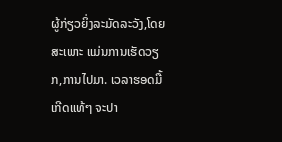ຜູ້ກ່ຽວຍິ່ງລະມັດລະວັງ,ໂດຍສະເພາະ ແມ່ນການເຮັດວຽກ,ການໄປມາ. ເວລາຮອດມື້ເກີດແທ້ໆ ຈະປາ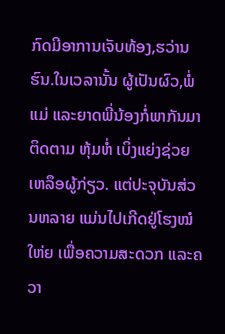ກົດມີອາການເຈັບທ້ອງ,ຮວ່ານຮົນ.ໃນເວລານັ້ນ ຜູ້ເປັນຜົວ,ພໍ່ແມ່ ແລະຍາດພີ່ນ້ອງກໍ່ພາກັນມາຕິດຕາມ ຫຸ້ມຫໍ່ ເບິ່ງແຍ່ງຊ່ວຍເຫລຶອຜູ້ກ່ຽວ. ແຕ່ປະຈຸບັນສ່ວນຫລາຍ ແມ່ນໄປເກີດຢູ່ໂຮງໝໍໃຫ່ຍ ເພື່ອຄວາມສະດວກ ແລະຄວາ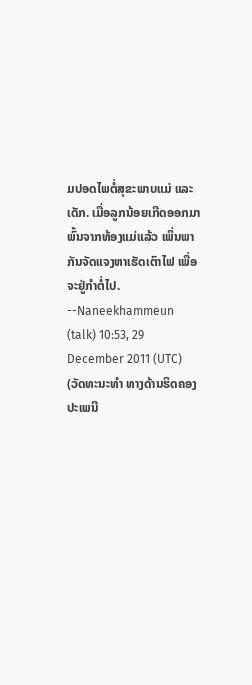ມປອດໄພຕໍ່ສຸຂະພາບແມ່ ແລະ ເດັກ. ເມື່ອລູກນ້ອຍເກີດອອກມາພົ້ນຈາກທ້ອງແມ່ແລ້ວ ເພິ່ນພາກັນຈັດແຈງຫາເຮັດເຕົາໄຟ ເພື່ອຈະຢູ່ກຳຕໍ່ໄປ. --Naneekhammeun (talk) 10:53, 29 December 2011 (UTC) (ວັດທະນະທຳ ທາງດ້ານຮິດຄອງປະເພນີ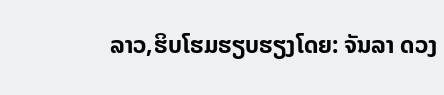ລາວ,ຮິບໂຮມຮຽບຮຽງໂດຍ: ຈັນລາ ດວງ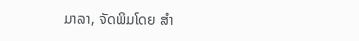ມາລາ, ຈັດພິມໂດຍ ສຳ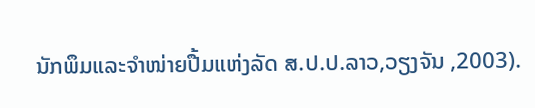ນັກພຶມແລະຈຳໜ່າຍປື້ມແຫ່ງລັດ ສ.ປ.ປ.ລາວ,ວຽງຈັນ ,2003).